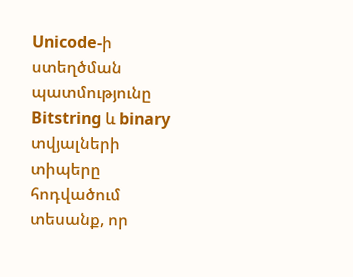Unicode-ի ստեղծման պատմությունը
Bitstring և binary տվյալների տիպերը հոդվածում տեսանք, որ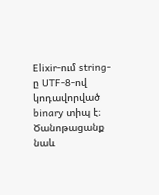Elixir-ում string-ը UTF-8-ով կոդավորված binary տիպ է։ Ծանոթացանք նաև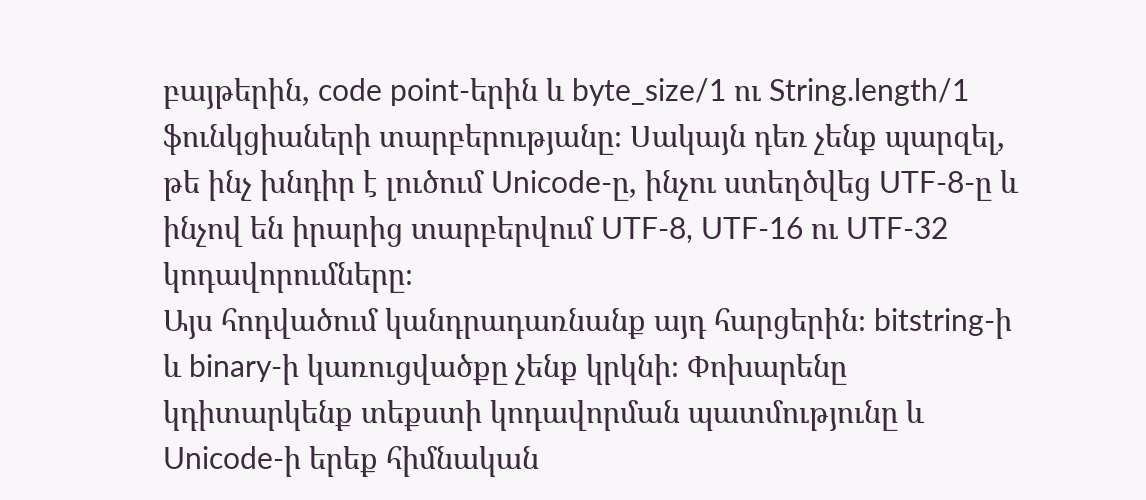բայթերին, code point-երին և byte_size/1 ու String.length/1 ֆունկցիաների տարբերությանը։ Սակայն դեռ չենք պարզել, թե ինչ խնդիր է լուծում Unicode-ը, ինչու ստեղծվեց UTF-8-ը և ինչով են իրարից տարբերվում UTF-8, UTF-16 ու UTF-32 կոդավորումները։
Այս հոդվածում կանդրադառնանք այդ հարցերին։ bitstring-ի և binary-ի կառուցվածքը չենք կրկնի։ Փոխարենը կդիտարկենք տեքստի կոդավորման պատմությունը և Unicode-ի երեք հիմնական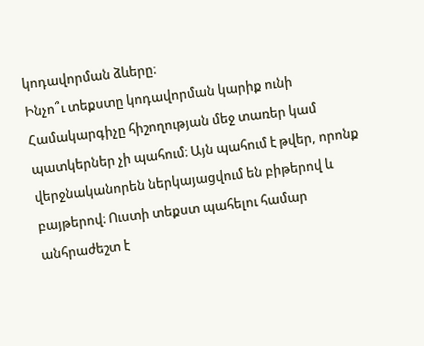կոդավորման ձևերը։
Ինչո՞ւ տեքստը կոդավորման կարիք ունի
Համակարգիչը հիշողության մեջ տառեր կամ պատկերներ չի պահում։ Այն պահում է թվեր, որոնք վերջնականորեն ներկայացվում են բիթերով և բայթերով։ Ուստի տեքստ պահելու համար անհրաժեշտ է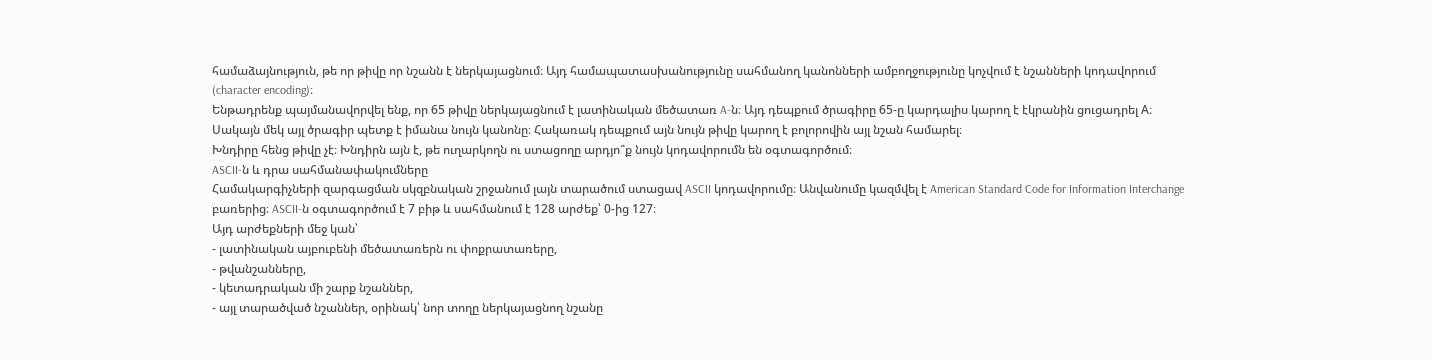համաձայնություն, թե որ թիվը որ նշանն է ներկայացնում։ Այդ համապատասխանությունը սահմանող կանոնների ամբողջությունը կոչվում է նշանների կոդավորում (character encoding)։
Ենթադրենք պայմանավորվել ենք, որ 65 թիվը ներկայացնում է լատինական մեծատառ A-ն։ Այդ դեպքում ծրագիրը 65-ը կարդալիս կարող է էկրանին ցուցադրել A։ Սակայն մեկ այլ ծրագիր պետք է իմանա նույն կանոնը։ Հակառակ դեպքում այն նույն թիվը կարող է բոլորովին այլ նշան համարել։
Խնդիրը հենց թիվը չէ։ Խնդիրն այն է, թե ուղարկողն ու ստացողը արդյո՞ք նույն կոդավորումն են օգտագործում։
ASCII-ն և դրա սահմանափակումները
Համակարգիչների զարգացման սկզբնական շրջանում լայն տարածում ստացավ ASCII կոդավորումը։ Անվանումը կազմվել է American Standard Code for Information Interchange բառերից։ ASCII-ն օգտագործում է 7 բիթ և սահմանում է 128 արժեք՝ 0-ից 127։
Այդ արժեքների մեջ կան՝
- լատինական այբուբենի մեծատառերն ու փոքրատառերը,
- թվանշանները,
- կետադրական մի շարք նշաններ,
- այլ տարածված նշաններ, օրինակ՝ նոր տողը ներկայացնող նշանը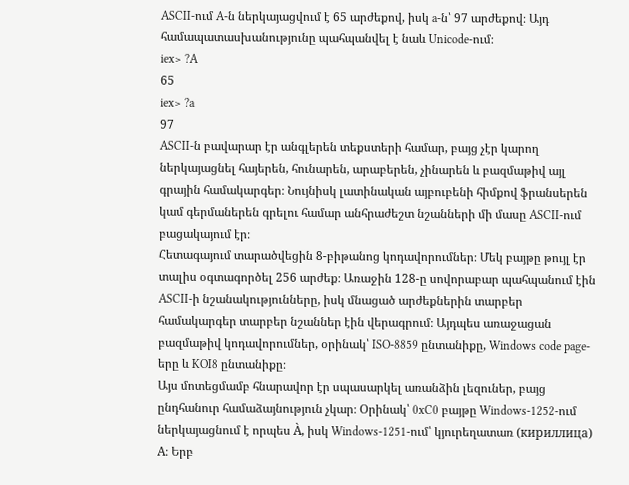ASCII-ում A-ն ներկայացվում է 65 արժեքով, իսկ a-ն՝ 97 արժեքով։ Այդ համապատասխանությունը պահպանվել է նաև Unicode-ում։
iex> ?A
65
iex> ?a
97
ASCII-ն բավարար էր անգլերեն տեքստերի համար, բայց չէր կարող ներկայացնել հայերեն, հունարեն, արաբերեն, չինարեն և բազմաթիվ այլ գրային համակարգեր։ Նույնիսկ լատինական այբուբենի հիմքով ֆրանսերեն կամ գերմաներեն գրելու համար անհրաժեշտ նշանների մի մասը ASCII-ում բացակայում էր։
Հետագայում տարածվեցին 8-բիթանոց կոդավորումներ։ Մեկ բայթը թույլ էր տալիս օգտագործել 256 արժեք։ Առաջին 128-ը սովորաբար պահպանում էին ASCII-ի նշանակությունները, իսկ մնացած արժեքներին տարբեր համակարգեր տարբեր նշաններ էին վերագրում։ Այդպես առաջացան բազմաթիվ կոդավորումներ, օրինակ՝ ISO-8859 ընտանիքը, Windows code page-երը և KOI8 ընտանիքը։
Այս մոտեցմամբ հնարավոր էր սպասարկել առանձին լեզուներ, բայց ընդհանուր համաձայնություն չկար։ Օրինակ՝ 0xC0 բայթը Windows-1252-ում ներկայացնում է որպես À, իսկ Windows-1251-ում՝ կյուրեղատառ (кириллица) А։ Երբ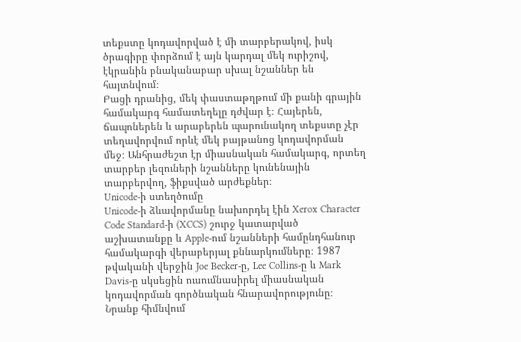տեքստը կոդավորված է մի տարբերակով, իսկ ծրագիրը փորձում է այն կարդալ մեկ ուրիշով, էկրանին բնականաբար սխալ նշաններ են հայտնվում։
Բացի դրանից, մեկ փաստաթղթում մի քանի գրային համակարգ համատեղելը դժվար է։ Հայերեն, ճապոներեն և արաբերեն պարունակող տեքստը չէր տեղավորվում որևէ մեկ բայթանոց կոդավորման մեջ։ Անհրաժեշտ էր միասնական համակարգ, որտեղ տարբեր լեզուների նշանները կունենային տարբերվող, ֆիքսված արժեքներ։
Unicode-ի ստեղծումը
Unicode-ի ձևավորմանը նախորդել էին Xerox Character Code Standard-ի (XCCS) շուրջ կատարված աշխատանքը և Apple-ում նշանների համընդհանուր համակարգի վերաբերյալ քննարկումները։ 1987 թվականի վերջին Joe Becker-ը, Lee Collins-ը և Mark Davis-ը սկսեցին ուսումնասիրել միասնական կոդավորման գործնական հնարավորությունը։ Նրանք հիմնվում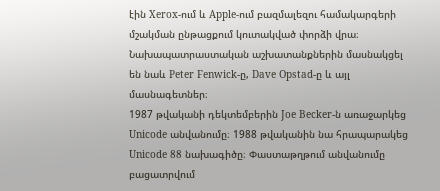էին Xerox-ում և Apple-ում բազմալեզու համակարգերի մշակման ընթացքում կուտակված փորձի վրա։ Նախապատրաստական աշխատանքներին մասնակցել են նաև Peter Fenwick-ը, Dave Opstad-ը և այլ մասնագետներ։
1987 թվականի դեկտեմբերին Joe Becker-ն առաջարկեց Unicode անվանումը։ 1988 թվականին նա հրապարակեց Unicode 88 նախագիծը։ Փաստաթղթում անվանումը բացատրվում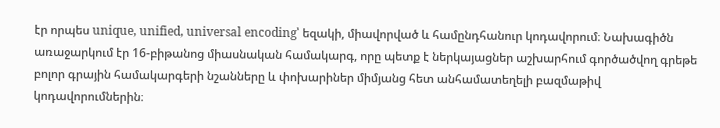էր որպես unique, unified, universal encoding՝ եզակի, միավորված և համընդհանուր կոդավորում։ Նախագիծն առաջարկում էր 16-բիթանոց միասնական համակարգ, որը պետք է ներկայացներ աշխարհում գործածվող գրեթե բոլոր գրային համակարգերի նշանները և փոխարիներ միմյանց հետ անհամատեղելի բազմաթիվ կոդավորումներին։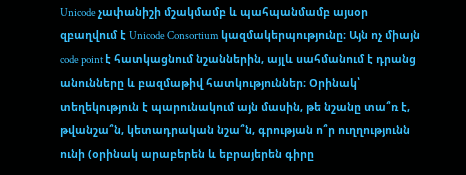Unicode չափանիշի մշակմամբ և պահպանմամբ այսօր զբաղվում է Unicode Consortium կազմակերպությունը։ Այն ոչ միայն code point է հատկացնում նշաններին, այլև սահմանում է դրանց անունները և բազմաթիվ հատկություններ։ Օրինակ՝ տեղեկություն է պարունակում այն մասին, թե նշանը տա՞ռ է, թվանշա՞ն, կետադրական նշա՞ն, գրության ո՞ր ուղղությունն ունի (օրինակ արաբերեն և եբրայերեն գիրը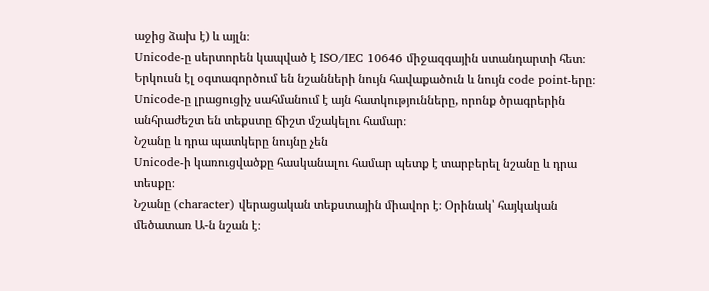աջից ձախ է) և այլն։
Unicode-ը սերտորեն կապված է ISO/IEC 10646 միջազգային ստանդարտի հետ։ Երկուսն էլ օգտագործում են նշանների նույն հավաքածուն և նույն code point-երը։ Unicode-ը լրացուցիչ սահմանում է այն հատկությունները, որոնք ծրագրերին անհրաժեշտ են տեքստը ճիշտ մշակելու համար։
Նշանը և դրա պատկերը նույնը չեն
Unicode-ի կառուցվածքը հասկանալու համար պետք է տարբերել նշանը և դրա տեսքը։
Նշանը (character) վերացական տեքստային միավոր է։ Օրինակ՝ հայկական մեծատառ Ա-ն նշան է։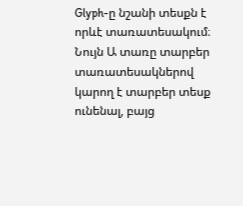Glyph-ը նշանի տեսքն է որևէ տառատեսակում։ Նույն Ա տառը տարբեր տառատեսակներով կարող է տարբեր տեսք ունենալ, բայց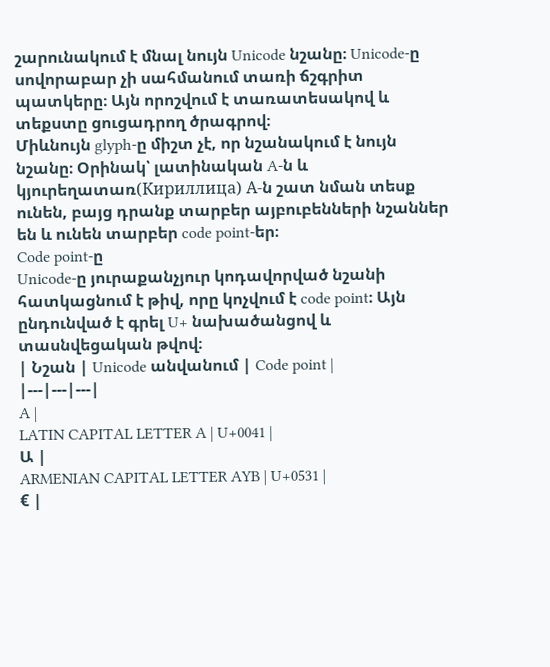շարունակում է մնալ նույն Unicode նշանը։ Unicode-ը սովորաբար չի սահմանում տառի ճշգրիտ պատկերը։ Այն որոշվում է տառատեսակով և տեքստը ցուցադրող ծրագրով։
Միևնույն glyph-ը միշտ չէ, որ նշանակում է նույն նշանը։ Օրինակ՝ լատինական A-ն և կյուրեղատառ(Кириллица) А-ն շատ նման տեսք ունեն, բայց դրանք տարբեր այբուբենների նշաններ են և ունեն տարբեր code point-եր։
Code point-ը
Unicode-ը յուրաքանչյուր կոդավորված նշանի հատկացնում է թիվ, որը կոչվում է code point։ Այն ընդունված է գրել U+ նախածանցով և տասնվեցական թվով։
| Նշան | Unicode անվանում | Code point |
|---|---|---|
A |
LATIN CAPITAL LETTER A | U+0041 |
Ա |
ARMENIAN CAPITAL LETTER AYB | U+0531 |
€ |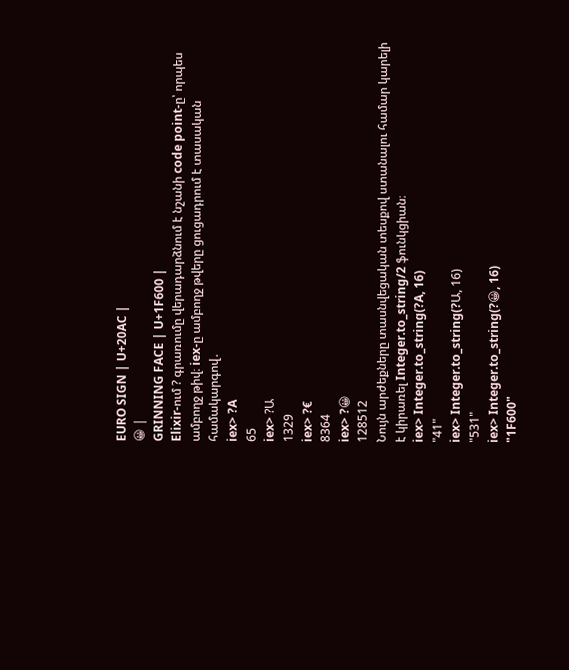EURO SIGN | U+20AC |
😀 |
GRINNING FACE | U+1F600 |
Elixir-ում ? գրառումը վերադարձնում է նշանի code point-ը՝ որպես ամբողջ թիվ։ iex-ը ամբողջ թվերը ցուցադրում է տասական համակարգով․
iex> ?A
65
iex> ?Ա
1329
iex> ?€
8364
iex> ?😀
128512
Նույն արժեքները տասնվեցական տեսքով ստանալու համար կարելի է կիրառել Integer.to_string/2 ֆունկցիան։
iex> Integer.to_string(?A, 16)
"41"
iex> Integer.to_string(?Ա, 16)
"531"
iex> Integer.to_string(?😀, 16)
"1F600"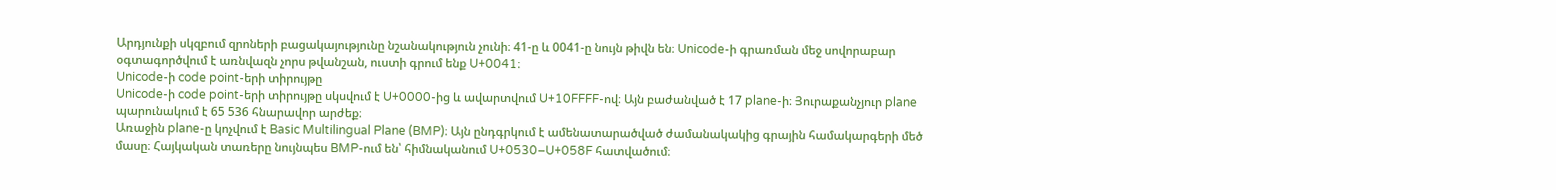Արդյունքի սկզբում զրոների բացակայությունը նշանակություն չունի։ 41-ը և 0041-ը նույն թիվն են։ Unicode-ի գրառման մեջ սովորաբար օգտագործվում է առնվազն չորս թվանշան, ուստի գրում ենք U+0041։
Unicode-ի code point-երի տիրույթը
Unicode-ի code point-երի տիրույթը սկսվում է U+0000-ից և ավարտվում U+10FFFF-ով։ Այն բաժանված է 17 plane-ի։ Յուրաքանչյուր plane պարունակում է 65 536 հնարավոր արժեք։
Առաջին plane-ը կոչվում է Basic Multilingual Plane (BMP)։ Այն ընդգրկում է ամենատարածված ժամանակակից գրային համակարգերի մեծ մասը։ Հայկական տառերը նույնպես BMP-ում են՝ հիմնականում U+0530–U+058F հատվածում։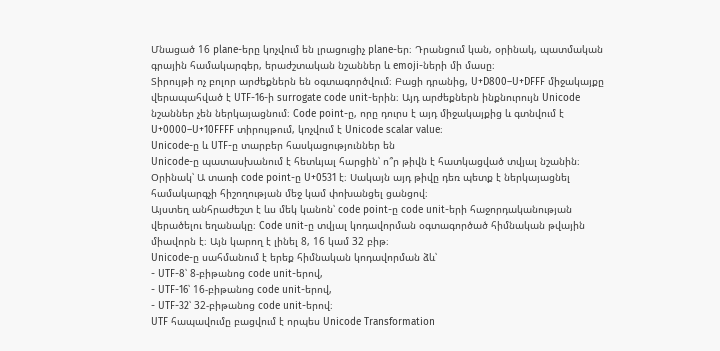Մնացած 16 plane-երը կոչվում են լրացուցիչ plane-եր։ Դրանցում կան, օրինակ, պատմական գրային համակարգեր, երաժշտական նշաններ և emoji-ների մի մասը։
Տիրույթի ոչ բոլոր արժեքներն են օգտագործվում։ Բացի դրանից, U+D800–U+DFFF միջակայքը վերապահված է UTF-16-ի surrogate code unit-երին։ Այդ արժեքներն ինքնուրույն Unicode նշաններ չեն ներկայացնում։ Code point-ը, որը դուրս է այդ միջակայքից և գտնվում է U+0000–U+10FFFF տիրույթում, կոչվում է Unicode scalar value։
Unicode-ը և UTF-ը տարբեր հասկացություններ են
Unicode-ը պատասխանում է հետևյալ հարցին՝ ո՞ր թիվն է հատկացված տվյալ նշանին։ Օրինակ՝ Ա տառի code point-ը U+0531 է։ Սակայն այդ թիվը դեռ պետք է ներկայացնել համակարգչի հիշողության մեջ կամ փոխանցել ցանցով։
Այստեղ անհրաժեշտ է ևս մեկ կանոն՝ code point-ը code unit-երի հաջորդականության վերածելու եղանակը։ Code unit-ը տվյալ կոդավորման օգտագործած հիմնական թվային միավորն է։ Այն կարող է լինել 8, 16 կամ 32 բիթ։
Unicode-ը սահմանում է երեք հիմնական կոդավորման ձև՝
- UTF-8՝ 8-բիթանոց code unit-երով,
- UTF-16՝ 16-բիթանոց code unit-երով,
- UTF-32՝ 32-բիթանոց code unit-երով։
UTF հապավումը բացվում է որպես Unicode Transformation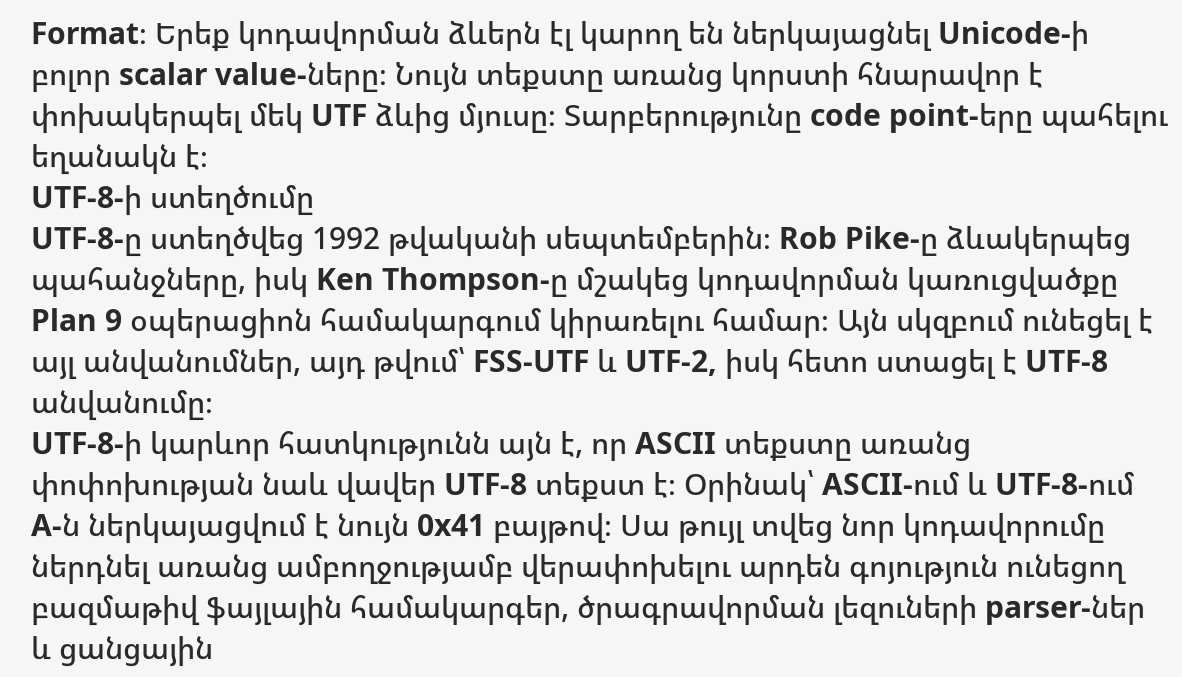Format։ Երեք կոդավորման ձևերն էլ կարող են ներկայացնել Unicode-ի բոլոր scalar value-ները։ Նույն տեքստը առանց կորստի հնարավոր է փոխակերպել մեկ UTF ձևից մյուսը։ Տարբերությունը code point-երը պահելու եղանակն է։
UTF-8-ի ստեղծումը
UTF-8-ը ստեղծվեց 1992 թվականի սեպտեմբերին։ Rob Pike-ը ձևակերպեց պահանջները, իսկ Ken Thompson-ը մշակեց կոդավորման կառուցվածքը Plan 9 օպերացիոն համակարգում կիրառելու համար։ Այն սկզբում ունեցել է այլ անվանումներ, այդ թվում՝ FSS-UTF և UTF-2, իսկ հետո ստացել է UTF-8 անվանումը։
UTF-8-ի կարևոր հատկությունն այն է, որ ASCII տեքստը առանց փոփոխության նաև վավեր UTF-8 տեքստ է։ Օրինակ՝ ASCII-ում և UTF-8-ում A-ն ներկայացվում է նույն 0x41 բայթով։ Սա թույլ տվեց նոր կոդավորումը ներդնել առանց ամբողջությամբ վերափոխելու արդեն գոյություն ունեցող բազմաթիվ ֆայլային համակարգեր, ծրագրավորման լեզուների parser-ներ և ցանցային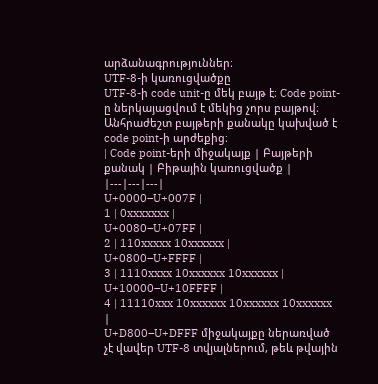արձանագրություններ։
UTF-8-ի կառուցվածքը
UTF-8-ի code unit-ը մեկ բայթ է։ Code point-ը ներկայացվում է մեկից չորս բայթով։ Անհրաժեշտ բայթերի քանակը կախված է code point-ի արժեքից։
| Code point-երի միջակայք | Բայթերի քանակ | Բիթային կառուցվածք |
|---|---|---|
U+0000–U+007F |
1 | 0xxxxxxx |
U+0080–U+07FF |
2 | 110xxxxx 10xxxxxx |
U+0800–U+FFFF |
3 | 1110xxxx 10xxxxxx 10xxxxxx |
U+10000–U+10FFFF |
4 | 11110xxx 10xxxxxx 10xxxxxx 10xxxxxx |
U+D800–U+DFFF միջակայքը ներառված չէ վավեր UTF-8 տվյալներում, թեև թվային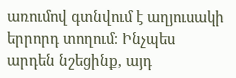առումով գտնվում է աղյուսակի երրորդ տողում։ Ինչպես արդեն նշեցինք, այդ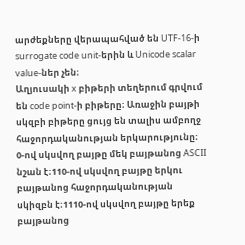արժեքները վերապահված են UTF-16-ի surrogate code unit-երին և Unicode scalar value-ներ չեն։
Աղյուսակի x բիթերի տեղերում գրվում են code point-ի բիթերը։ Առաջին բայթի սկզբի բիթերը ցույց են տալիս ամբողջ հաջորդականության երկարությունը։
0-ով սկսվող բայթը մեկ բայթանոց ASCII նշան է։110-ով սկսվող բայթը երկու բայթանոց հաջորդականության սկիզբն է։1110-ով սկսվող բայթը երեք բայթանոց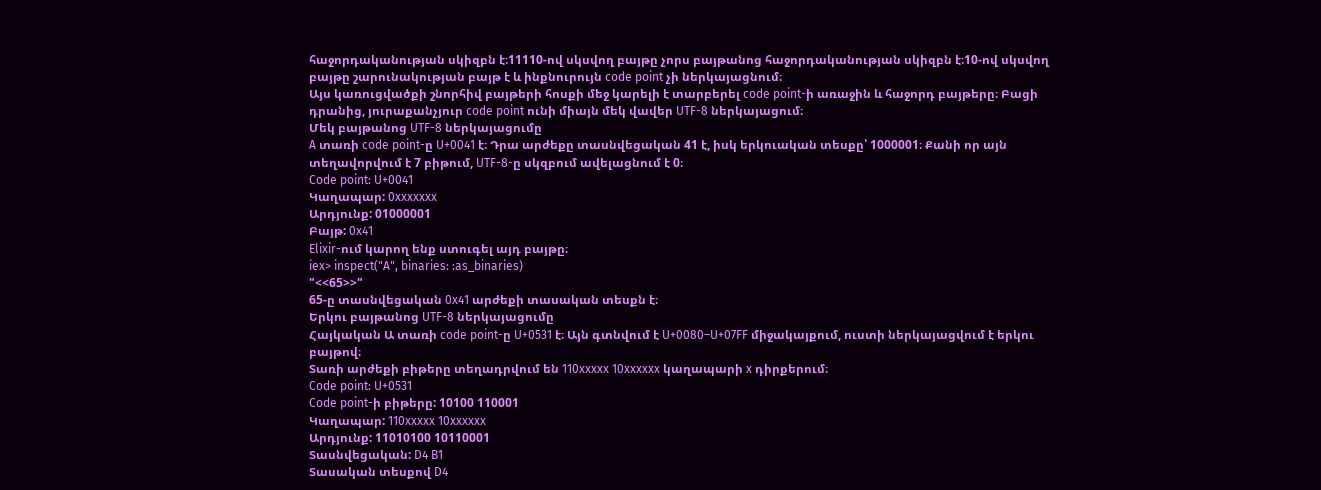հաջորդականության սկիզբն է։11110-ով սկսվող բայթը չորս բայթանոց հաջորդականության սկիզբն է։10-ով սկսվող բայթը շարունակության բայթ է և ինքնուրույն code point չի ներկայացնում։
Այս կառուցվածքի շնորհիվ բայթերի հոսքի մեջ կարելի է տարբերել code point-ի առաջին և հաջորդ բայթերը։ Բացի դրանից, յուրաքանչյուր code point ունի միայն մեկ վավեր UTF-8 ներկայացում։
Մեկ բայթանոց UTF-8 ներկայացումը
A տառի code point-ը U+0041 է։ Դրա արժեքը տասնվեցական 41 է, իսկ երկուական տեսքը՝ 1000001։ Քանի որ այն տեղավորվում է 7 բիթում, UTF-8-ը սկզբում ավելացնում է 0։
Code point: U+0041
Կաղապար: 0xxxxxxx
Արդյունք: 01000001
Բայթ: 0x41
Elixir-ում կարող ենք ստուգել այդ բայթը։
iex> inspect("A", binaries: :as_binaries)
"<<65>>"
65-ը տասնվեցական 0x41 արժեքի տասական տեսքն է։
Երկու բայթանոց UTF-8 ներկայացումը
Հայկական Ա տառի code point-ը U+0531 է։ Այն գտնվում է U+0080–U+07FF միջակայքում, ուստի ներկայացվում է երկու բայթով։
Տառի արժեքի բիթերը տեղադրվում են 110xxxxx 10xxxxxx կաղապարի x դիրքերում։
Code point: U+0531
Code point-ի բիթերը: 10100 110001
Կաղապար: 110xxxxx 10xxxxxx
Արդյունք: 11010100 10110001
Տասնվեցական: D4 B1
Տասական տեսքով D4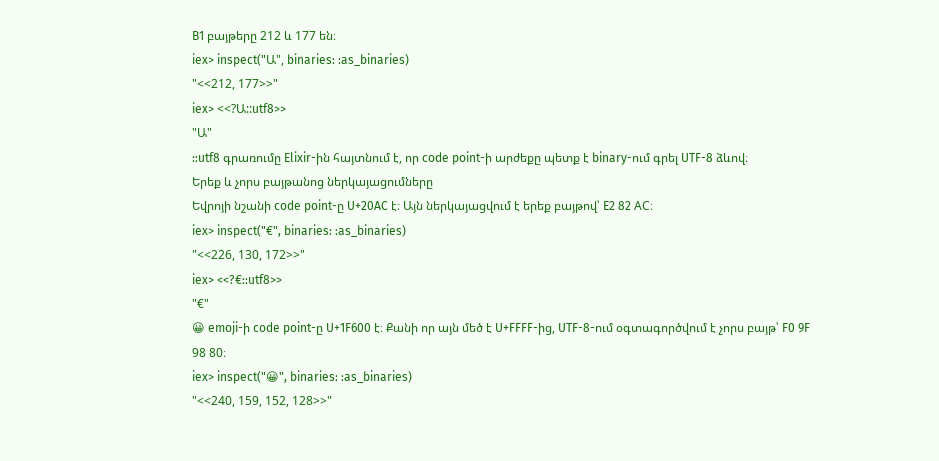B1 բայթերը 212 և 177 են։
iex> inspect("Ա", binaries: :as_binaries)
"<<212, 177>>"
iex> <<?Ա::utf8>>
"Ա"
::utf8 գրառումը Elixir-ին հայտնում է, որ code point-ի արժեքը պետք է binary-ում գրել UTF-8 ձևով։
Երեք և չորս բայթանոց ներկայացումները
Եվրոյի նշանի code point-ը U+20AC է։ Այն ներկայացվում է երեք բայթով՝ E2 82 AC։
iex> inspect("€", binaries: :as_binaries)
"<<226, 130, 172>>"
iex> <<?€::utf8>>
"€"
😀 emoji-ի code point-ը U+1F600 է։ Քանի որ այն մեծ է U+FFFF-ից, UTF-8-ում օգտագործվում է չորս բայթ՝ F0 9F 98 80։
iex> inspect("😀", binaries: :as_binaries)
"<<240, 159, 152, 128>>"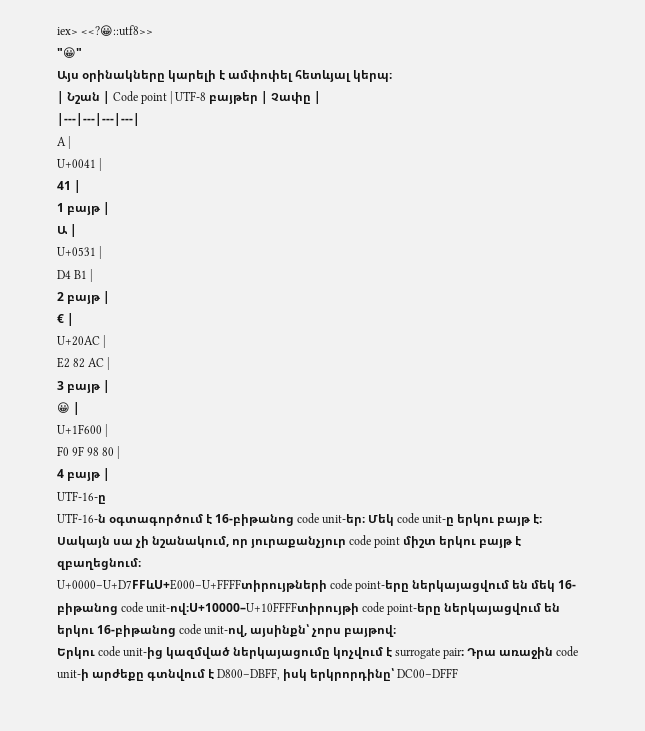iex> <<?😀::utf8>>
"😀"
Այս օրինակները կարելի է ամփոփել հետևյալ կերպ։
| Նշան | Code point | UTF-8 բայթեր | Չափը |
|---|---|---|---|
A |
U+0041 |
41 |
1 բայթ |
Ա |
U+0531 |
D4 B1 |
2 բայթ |
€ |
U+20AC |
E2 82 AC |
3 բայթ |
😀 |
U+1F600 |
F0 9F 98 80 |
4 բայթ |
UTF-16-ը
UTF-16-ն օգտագործում է 16-բիթանոց code unit-եր։ Մեկ code unit-ը երկու բայթ է։ Սակայն սա չի նշանակում, որ յուրաքանչյուր code point միշտ երկու բայթ է զբաղեցնում։
U+0000–U+D7FFևU+E000–U+FFFFտիրույթների code point-երը ներկայացվում են մեկ 16-բիթանոց code unit-ով։U+10000–U+10FFFFտիրույթի code point-երը ներկայացվում են երկու 16-բիթանոց code unit-ով, այսինքն՝ չորս բայթով։
Երկու code unit-ից կազմված ներկայացումը կոչվում է surrogate pair։ Դրա առաջին code unit-ի արժեքը գտնվում է D800–DBFF, իսկ երկրորդինը՝ DC00–DFFF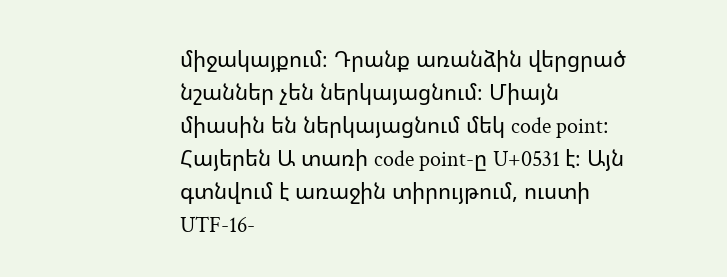միջակայքում։ Դրանք առանձին վերցրած նշաններ չեն ներկայացնում։ Միայն միասին են ներկայացնում մեկ code point։
Հայերեն Ա տառի code point-ը U+0531 է։ Այն գտնվում է առաջին տիրույթում, ուստի UTF-16-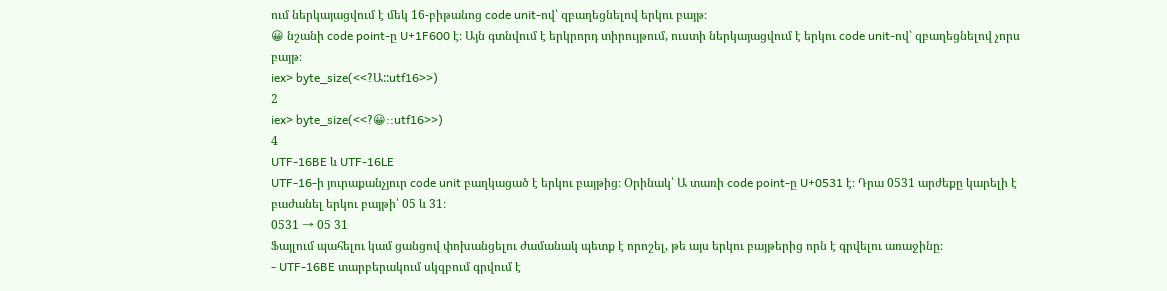ում ներկայացվում է մեկ 16-բիթանոց code unit-ով՝ զբաղեցնելով երկու բայթ։
😀 նշանի code point-ը U+1F600 է։ Այն գտնվում է երկրորդ տիրույթում, ուստի ներկայացվում է երկու code unit-ով՝ զբաղեցնելով չորս բայթ։
iex> byte_size(<<?Ա::utf16>>)
2
iex> byte_size(<<?😀::utf16>>)
4
UTF-16BE և UTF-16LE
UTF-16-ի յուրաքանչյուր code unit բաղկացած է երկու բայթից։ Օրինակ՝ Ա տառի code point-ը U+0531 է։ Դրա 0531 արժեքը կարելի է բաժանել երկու բայթի՝ 05 և 31։
0531 → 05 31
Ֆայլում պահելու կամ ցանցով փոխանցելու ժամանակ պետք է որոշել, թե այս երկու բայթերից որն է գրվելու առաջինը։
- UTF-16BE տարբերակում սկզբում գրվում է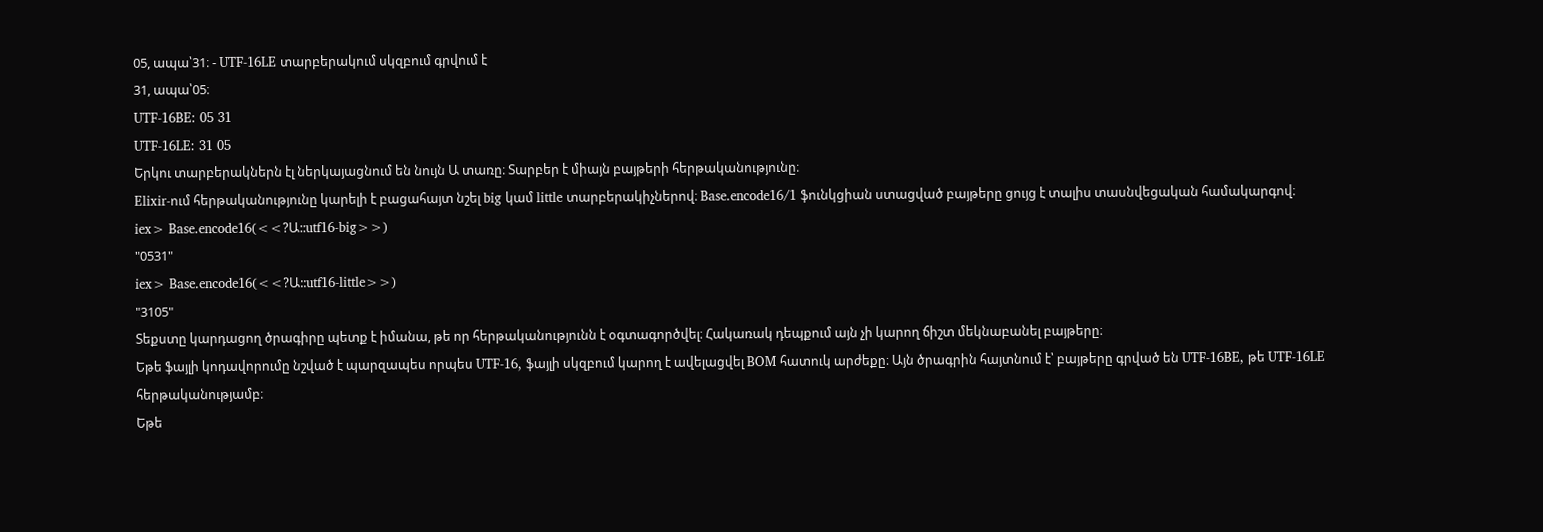05, ապա՝31։ - UTF-16LE տարբերակում սկզբում գրվում է
31, ապա՝05։
UTF-16BE: 05 31
UTF-16LE: 31 05
Երկու տարբերակներն էլ ներկայացնում են նույն Ա տառը։ Տարբեր է միայն բայթերի հերթականությունը։
Elixir-ում հերթականությունը կարելի է բացահայտ նշել big կամ little տարբերակիչներով։ Base.encode16/1 ֆունկցիան ստացված բայթերը ցույց է տալիս տասնվեցական համակարգով։
iex> Base.encode16(<<?Ա::utf16-big>>)
"0531"
iex> Base.encode16(<<?Ա::utf16-little>>)
"3105"
Տեքստը կարդացող ծրագիրը պետք է իմանա, թե որ հերթականությունն է օգտագործվել։ Հակառակ դեպքում այն չի կարող ճիշտ մեկնաբանել բայթերը։
Եթե ֆայլի կոդավորումը նշված է պարզապես որպես UTF-16, ֆայլի սկզբում կարող է ավելացվել BOM հատուկ արժեքը։ Այն ծրագրին հայտնում է՝ բայթերը գրված են UTF-16BE, թե UTF-16LE հերթականությամբ։
Եթե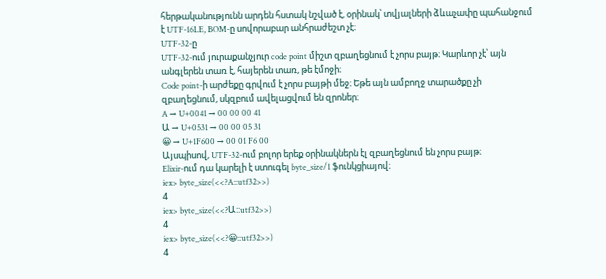հերթականությունն արդեն հստակ նշված է, օրինակ՝ տվյալների ձևաչափը պահանջում է UTF-16LE, BOM-ը սովորաբար անհրաժեշտ չէ։
UTF-32-ը
UTF-32-ում յուրաքանչյուր code point միշտ զբաղեցնում է չորս բայթ։ Կարևոր չէ՝ այն անգլերեն տառ է, հայերեն տառ, թե էմոջի։
Code point-ի արժեքը գրվում է չորս բայթի մեջ։ Եթե այն ամբողջ տարածքը չի զբաղեցնում, սկզբում ավելացվում են զրոներ։
A → U+0041 → 00 00 00 41
Ա → U+0531 → 00 00 05 31
😀 → U+1F600 → 00 01 F6 00
Այսպիսով, UTF-32-ում բոլոր երեք օրինակներն էլ զբաղեցնում են չորս բայթ։
Elixir-ում դա կարելի է ստուգել byte_size/1 ֆունկցիայով։
iex> byte_size(<<?A::utf32>>)
4
iex> byte_size(<<?Ա::utf32>>)
4
iex> byte_size(<<?😀::utf32>>)
4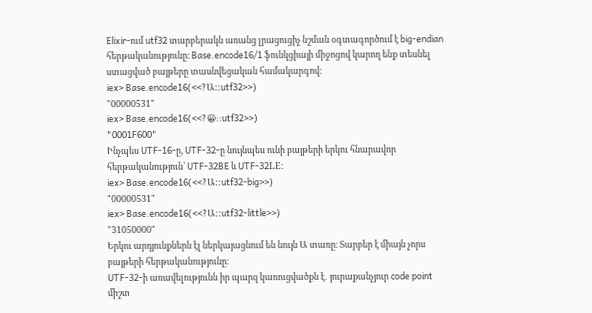Elixir-ում utf32 տարբերակն առանց լրացուցիչ նշման օգտագործում է big-endian հերթականությունը։ Base.encode16/1 ֆունկցիայի միջոցով կարող ենք տեսնել ստացված բայթերը տասնվեցական համակարգով։
iex> Base.encode16(<<?Ա::utf32>>)
"00000531"
iex> Base.encode16(<<?😀::utf32>>)
"0001F600"
Ինչպես UTF-16-ը, UTF-32-ը նույնպես ունի բայթերի երկու հնարավոր հերթականություն՝ UTF-32BE և UTF-32LE։
iex> Base.encode16(<<?Ա::utf32-big>>)
"00000531"
iex> Base.encode16(<<?Ա::utf32-little>>)
"31050000"
Երկու արդյունքներն էլ ներկայացնում են նույն Ա տառը։ Տարբեր է միայն չորս բայթերի հերթականությունը։
UTF-32-ի առավելությունն իր պարզ կառուցվածքն է․ յուրաքանչյուր code point միշտ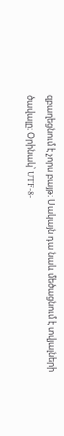զբաղեցնում է չորս բայթ։ Սակայն դա նաև մեծացնում է տվյալների ծավալը։ Օրինակ՝ UTF-8-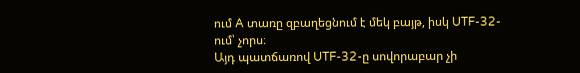ում A տառը զբաղեցնում է մեկ բայթ, իսկ UTF-32-ում՝ չորս։
Այդ պատճառով UTF-32-ը սովորաբար չի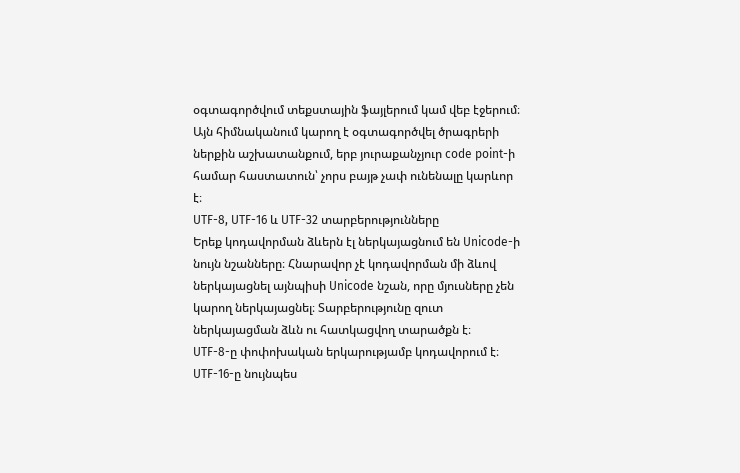օգտագործվում տեքստային ֆայլերում կամ վեբ էջերում։ Այն հիմնականում կարող է օգտագործվել ծրագրերի ներքին աշխատանքում, երբ յուրաքանչյուր code point-ի համար հաստատուն՝ չորս բայթ չափ ունենալը կարևոր է։
UTF-8, UTF-16 և UTF-32 տարբերությունները
Երեք կոդավորման ձևերն էլ ներկայացնում են Unicode-ի նույն նշանները։ Հնարավոր չէ կոդավորման մի ձևով ներկայացնել այնպիսի Unicode նշան, որը մյուսները չեն կարող ներկայացնել։ Տարբերությունը զուտ ներկայացման ձևն ու հատկացվող տարածքն է։
UTF-8-ը փոփոխական երկարությամբ կոդավորում է։ UTF-16-ը նույնպես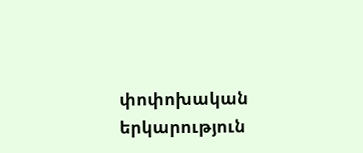փոփոխական երկարություն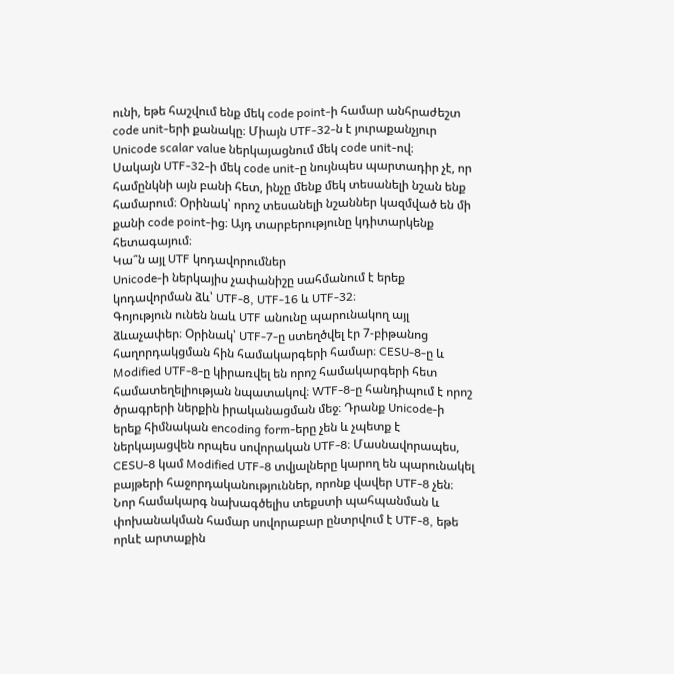ունի, եթե հաշվում ենք մեկ code point-ի համար անհրաժեշտ code unit-երի քանակը։ Միայն UTF-32-ն է յուրաքանչյուր Unicode scalar value ներկայացնում մեկ code unit-ով։
Սակայն UTF-32-ի մեկ code unit-ը նույնպես պարտադիր չէ, որ համընկնի այն բանի հետ, ինչը մենք մեկ տեսանելի նշան ենք համարում։ Օրինակ՝ որոշ տեսանելի նշաններ կազմված են մի քանի code point-ից։ Այդ տարբերությունը կդիտարկենք հետագայում։
Կա՞ն այլ UTF կոդավորումներ
Unicode-ի ներկայիս չափանիշը սահմանում է երեք կոդավորման ձև՝ UTF-8, UTF-16 և UTF-32։
Գոյություն ունեն նաև UTF անունը պարունակող այլ ձևաչափեր։ Օրինակ՝ UTF-7-ը ստեղծվել էր 7-բիթանոց հաղորդակցման հին համակարգերի համար։ CESU-8-ը և Modified UTF-8-ը կիրառվել են որոշ համակարգերի հետ համատեղելիության նպատակով։ WTF-8-ը հանդիպում է որոշ ծրագրերի ներքին իրականացման մեջ։ Դրանք Unicode-ի երեք հիմնական encoding form-երը չեն և չպետք է ներկայացվեն որպես սովորական UTF-8։ Մասնավորապես, CESU-8 կամ Modified UTF-8 տվյալները կարող են պարունակել բայթերի հաջորդականություններ, որոնք վավեր UTF-8 չեն։
Նոր համակարգ նախագծելիս տեքստի պահպանման և փոխանակման համար սովորաբար ընտրվում է UTF-8, եթե որևէ արտաքին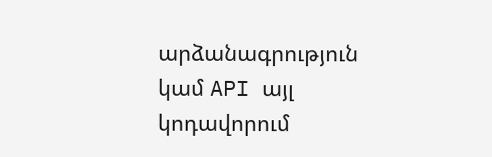արձանագրություն կամ API այլ կոդավորում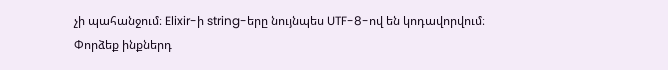չի պահանջում։ Elixir-ի string-երը նույնպես UTF-8-ով են կոդավորվում։
Փորձեք ինքներդ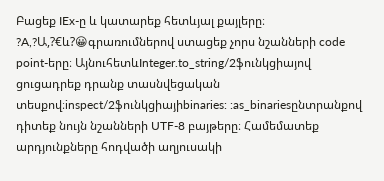Բացեք IEx-ը և կատարեք հետևյալ քայլերը։
?A,?Ա,?€և?😀գրառումներով ստացեք չորս նշանների code point-երը։ ԱյնուհետևInteger.to_string/2ֆունկցիայով ցուցադրեք դրանք տասնվեցական տեսքով։inspect/2ֆունկցիայիbinaries: :as_binariesընտրանքով դիտեք նույն նշանների UTF-8 բայթերը։ Համեմատեք արդյունքները հոդվածի աղյուսակի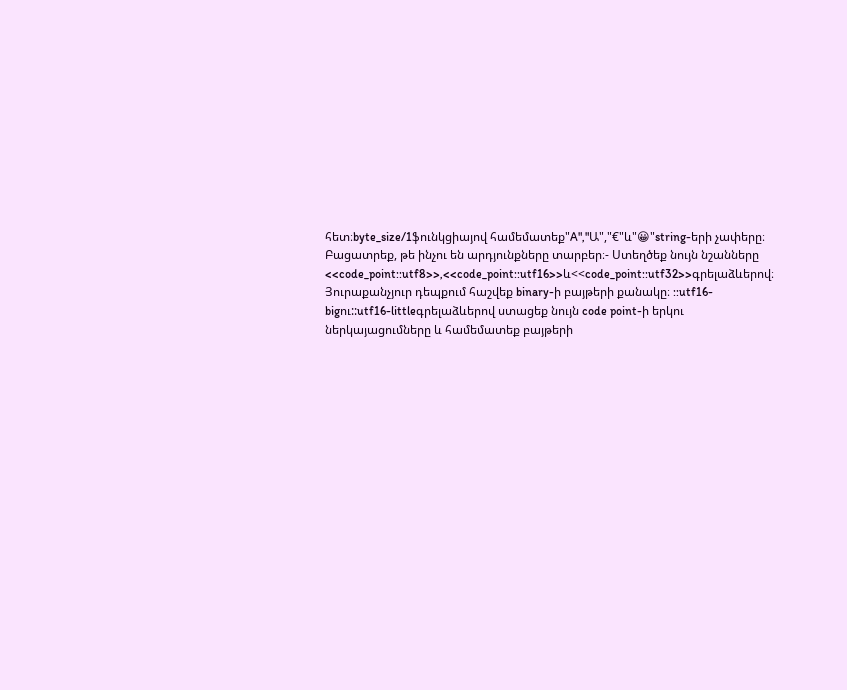հետ։byte_size/1ֆունկցիայով համեմատեք"A","Ա","€"և"😀"string-երի չափերը։ Բացատրեք, թե ինչու են արդյունքները տարբեր։- Ստեղծեք նույն նշանները
<<code_point::utf8>>,<<code_point::utf16>>և<<code_point::utf32>>գրելաձևերով։ Յուրաքանչյուր դեպքում հաշվեք binary-ի բայթերի քանակը։ ::utf16-bigու::utf16-littleգրելաձևերով ստացեք նույն code point-ի երկու ներկայացումները և համեմատեք բայթերի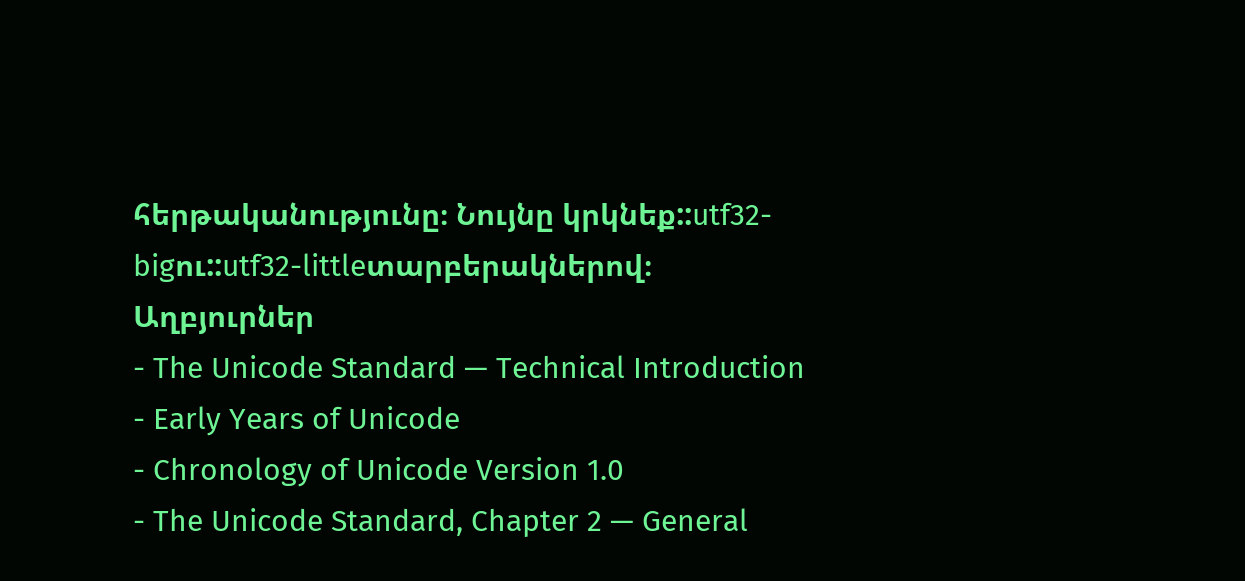հերթականությունը։ Նույնը կրկնեք::utf32-bigու::utf32-littleտարբերակներով։
Աղբյուրներ
- The Unicode Standard — Technical Introduction
- Early Years of Unicode
- Chronology of Unicode Version 1.0
- The Unicode Standard, Chapter 2 — General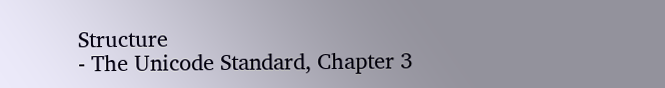Structure
- The Unicode Standard, Chapter 3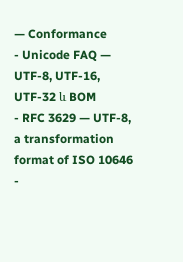— Conformance
- Unicode FAQ — UTF-8, UTF-16, UTF-32 և BOM
- RFC 3629 — UTF-8, a transformation format of ISO 10646
-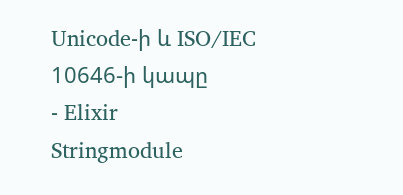Unicode-ի և ISO/IEC 10646-ի կապը
- Elixir
Stringmodule